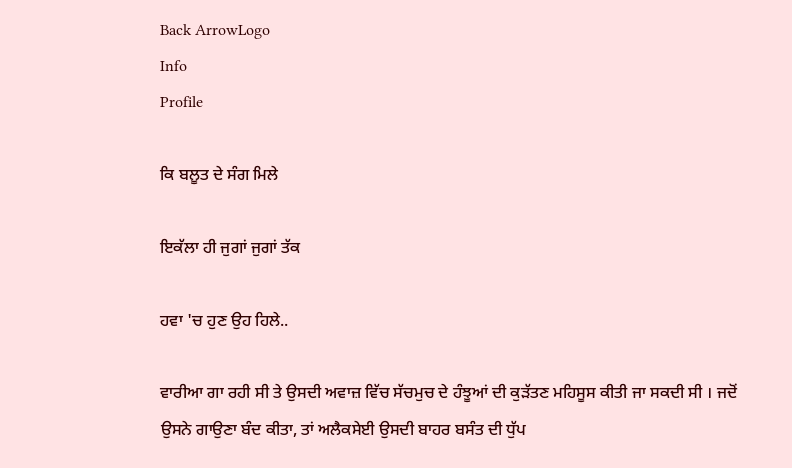Back ArrowLogo
Info
Profile

ਕਿ ਬਲੂਤ ਦੇ ਸੰਗ ਮਿਲੇ

ਇਕੱਲਾ ਹੀ ਜੁਗਾਂ ਜੁਗਾਂ ਤੱਕ

ਹਵਾ 'ਚ ਹੁਣ ਉਹ ਹਿਲੇ..

ਵਾਰੀਆ ਗਾ ਰਹੀ ਸੀ ਤੇ ਉਸਦੀ ਅਵਾਜ਼ ਵਿੱਚ ਸੱਚਮੁਚ ਦੇ ਹੰਝੂਆਂ ਦੀ ਕੁੜੱਤਣ ਮਹਿਸੂਸ ਕੀਤੀ ਜਾ ਸਕਦੀ ਸੀ । ਜਦੋਂ ਉਸਨੇ ਗਾਉਣਾ ਬੰਦ ਕੀਤਾ, ਤਾਂ ਅਲੈਕਸੇਈ ਉਸਦੀ ਬਾਹਰ ਬਸੰਤ ਦੀ ਧੁੱਪ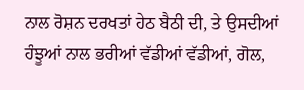ਨਾਲ ਰੋਸ਼ਨ ਦਰਖਤਾਂ ਹੇਠ ਬੈਠੀ ਦੀ, ਤੇ ਉਸਦੀਆਂ ਹੰਝੂਆਂ ਨਾਲ ਭਰੀਆਂ ਵੱਡੀਆਂ ਵੱਡੀਆਂ, ਗੋਲ,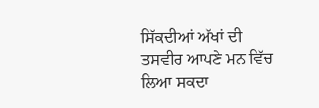ਸਿੱਕਦੀਆਂ ਅੱਖਾਂ ਦੀ ਤਸਵੀਰ ਆਪਣੇ ਮਨ ਵਿੱਚ ਲਿਆ ਸਕਦਾ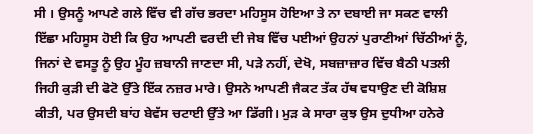ਸੀ । ਉਸਨੂੰ ਆਪਣੇ ਗਲੇ ਵਿੱਚ ਵੀ ਗੱਚ ਭਰਦਾ ਮਹਿਸੂਸ ਹੋਇਆ ਤੇ ਨਾ ਦਬਾਈ ਜਾ ਸਕਣ ਵਾਲੀ ਇੱਛਾ ਮਹਿਸੂਸ ਹੋਈ ਕਿ ਉਹ ਆਪਣੀ ਵਰਦੀ ਦੀ ਜੇਬ ਵਿੱਚ ਪਈਆਂ ਉਹਨਾਂ ਪੁਰਾਣੀਆਂ ਚਿੱਠੀਆਂ ਨੂੰ, ਜਿਨਾਂ ਦੇ ਵਸਤੂ ਨੂੰ ਉਹ ਮੂੰਹ ਜ਼ਬਾਨੀ ਜਾਣਦਾ ਸੀ, ਪੜੇ ਨਹੀਂ, ਦੇਖੋ, ਸਬਜ਼ਾਜ਼ਾਰ ਵਿੱਚ ਬੈਠੀ ਪਤਲੀ ਜਿਹੀ ਕੁੜੀ ਦੀ ਫੋਟੋ ਉੱਤੇ ਇੱਕ ਨਜ਼ਰ ਮਾਰੇ। ਉਸਨੇ ਆਪਣੀ ਜੈਕਟ ਤੱਕ ਹੱਥ ਵਧਾਉਣ ਦੀ ਕੋਸ਼ਿਸ਼ ਕੀਤੀ, ਪਰ ਉਸਦੀ ਬਾਂਹ ਬੇਵੱਸ ਚਟਾਈ ਉੱਤੇ ਆ ਡਿੱਗੀ। ਮੁੜ ਕੇ ਸਾਰਾ ਕੁਝ ਉਸ ਦੁਧੀਆ ਹਨੇਰੇ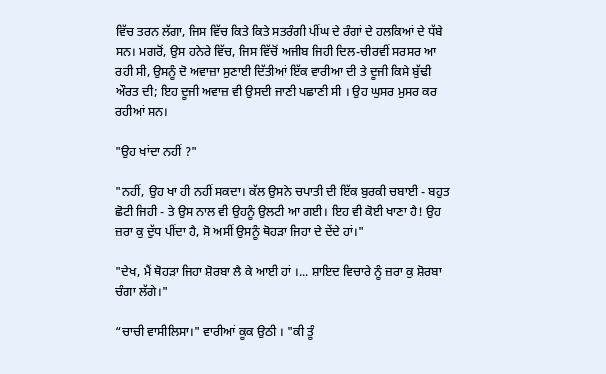ਵਿੱਚ ਤਰਨ ਲੱਗਾ, ਜਿਸ ਵਿੱਚ ਕਿਤੇ ਕਿਤੇ ਸਤਰੰਗੀ ਪੀਂਘ ਦੇ ਰੰਗਾਂ ਦੇ ਹਲਕਿਆਂ ਦੇ ਧੱਬੇ ਸਨ। ਮਗਰੋਂ, ਉਸ ਹਨੇਰੇ ਵਿੱਚ, ਜਿਸ ਵਿੱਚੋਂ ਅਜੀਬ ਜਿਹੀ ਦਿਲ-ਚੀਰਵੀਂ ਸਰਸਰ ਆ ਰਹੀ ਸੀ, ਉਸਨੂੰ ਦੋ ਅਵਾਜ਼ਾ ਸੁਣਾਈ ਦਿੱਤੀਆਂ ਇੱਕ ਵਾਰੀਆ ਦੀ ਤੇ ਦੂਜੀ ਕਿਸੇ ਬੁੱਢੀ ਔਰਤ ਦੀ; ਇਹ ਦੂਜੀ ਅਵਾਜ਼ ਵੀ ਉਸਦੀ ਜਾਣੀ ਪਛਾਣੀ ਸੀ । ਉਹ ਘੁਸਰ ਮੁਸਰ ਕਰ ਰਹੀਆਂ ਸਨ।

"ਉਹ ਖਾਂਦਾ ਨਹੀਂ ?"

"ਨਹੀਂ, ਉਹ ਖਾ ਹੀ ਨਹੀਂ ਸਕਦਾ। ਕੱਲ ਉਸਨੇ ਚਪਾਤੀ ਦੀ ਇੱਕ ਬੁਰਕੀ ਚਬਾਈ - ਬਹੁਤ ਛੋਟੀ ਜਿਹੀ - ਤੇ ਉਸ ਨਾਲ ਵੀ ਉਹਨੂੰ ਉਲਟੀ ਆ ਗਈ। ਇਹ ਵੀ ਕੋਈ ਖਾਣਾ ਹੈ! ਉਹ ਜ਼ਰਾ ਕੁ ਦੁੱਧ ਪੀਂਦਾ ਹੈ, ਸੋ ਅਸੀਂ ਉਸਨੂੰ ਥੋਹੜਾ ਜਿਹਾ ਦੇ ਦੇਂਦੇ ਹਾਂ।"

"ਦੇਖ, ਮੈਂ ਥੋਹੜਾ ਜਿਹਾ ਸ਼ੋਰਬਾ ਲੈ ਕੇ ਆਈ ਹਾਂ ।... ਸ਼ਾਇਦ ਵਿਚਾਰੇ ਨੂੰ ਜ਼ਰਾ ਕੁ ਸ਼ੋਰਬਾ ਚੰਗਾ ਲੱਗੇ।"

“ਚਾਚੀ ਵਾਸੀਲਿਸਾ।" ਵਾਰੀਆਂ ਕੂਕ ਉਠੀ । "ਕੀ ਤੂੰ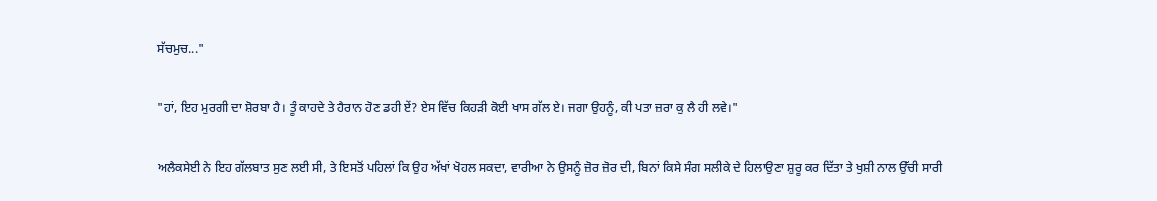ਸੱਚਮੁਚ..."

"ਹਾਂ, ਇਹ ਮੁਰਗੀ ਦਾ ਸ਼ੋਰਬਾ ਹੈ। ਤੂੰ ਕਾਹਦੇ ਤੇ ਹੈਰਾਨ ਹੋਣ ਡਹੀ ਏਂ? ਏਸ ਵਿੱਚ ਕਿਹੜੀ ਕੋਈ ਖਾਸ ਗੱਲ ਏ। ਜਗਾ ਉਹਨੂੰ, ਕੀ ਪਤਾ ਜ਼ਰਾ ਕੁ ਲੈ ਹੀ ਲਵੇ।"

ਅਲੈਕਸੇਈ ਨੇ ਇਹ ਗੱਲਬਾਤ ਸੁਣ ਲਈ ਸੀ, ਤੇ ਇਸਤੋਂ ਪਹਿਲਾਂ ਕਿ ਉਹ ਅੱਖਾਂ ਖੋਹਲ ਸਕਦਾ, ਵਾਰੀਆ ਨੇ ਉਸਨੂੰ ਜ਼ੋਰ ਜ਼ੋਰ ਦੀ, ਬਿਨਾਂ ਕਿਸੇ ਸੰਗ ਸਲੀਕੇ ਦੇ ਹਿਲਾਉਣਾ ਸ਼ੁਰੂ ਕਰ ਦਿੱਤਾ ਤੇ ਖੁਸ਼ੀ ਨਾਲ ਉੱਚੀ ਸਾਰੀ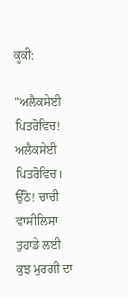ਕੂਕੀ:

"ਅਲੈਕਸੇਈ ਪਿਤਰੋਵਿਚ! ਅਲੈਕਸੇਈ ਪਿਤਰੋਵਿਚ। ਉੱਠੋ! ਚਾਚੀ ਵਾਸੀਲਿਸਾ ਤੁਹਾਡੇ ਲਈ ਕੁਝ ਮੁਰਗੀ ਦਾ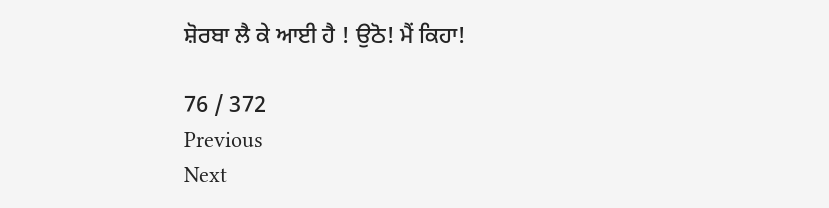ਸ਼ੋਰਬਾ ਲੈ ਕੇ ਆਈ ਹੈ ! ਉਠੋ! ਮੈਂ ਕਿਹਾ!

76 / 372
Previous
Next